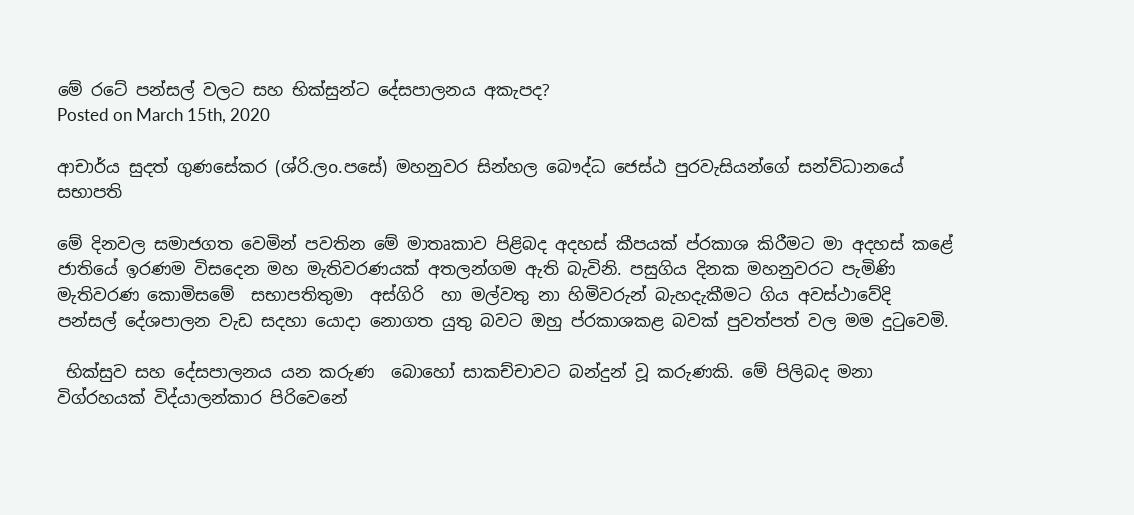මේ රටේ පන්සල් වලට සහ භික්සුන්ට දේසපාලනය අකැපද?
Posted on March 15th, 2020

ආචාර්ය සුදත් ගුණසේකර (ශ්රි.ලo.පසේ) මහනුවර සින්හල බෞද්ධ ජෙස්ඨ පුරවැසියන්ගේ සන්ව්ධානයේ සභාපති

මේ දිනවල සමාජගත වෙමින් පවතින මේ මාතෘකාව පිළිබද අදහස් කීපයක් ප්රකාශ කිරීමට මා අදහස් කළේ ජාතියේ ඉරණම විසදෙන මහ මැතිවරණයක් අතලන්ගම ඇති බැවිනි. පසුගිය දිනක මහනුවරට පැමිණි මැතිවරණ කොමිසමේ  සභාපතිතුමා  අස්ගිරි  හා මල්වතු නා හිමිවරුන් බැහදැකීමට ගිය අවස්ථාවේදි පන්සල් දේශපාලන වැඩ සදහා යොදා නොගත යුතු බවට ඔහු ප්රකාශකළ බවක් පුවත්පත් වල මම දුටුවෙමි.

 භික්සුව සහ දේසපාලනය යන කරුණ  බොහෝ සාකච්චාවට බන්දුන් වූ කරුණකි. මේ පිලිබද මනා විග්රහයක් විද්යාලන්කාර පිරිවෙනේ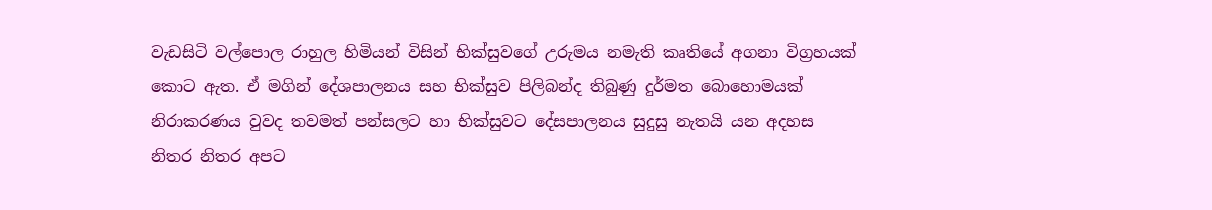වැඩසිටි වල්පොල රාහුල හිමියන් විසින් භික්සුවගේ උරුමය නමැති කෘතියේ අගනා විග්‍රහයක් කොට ඇත. ඒ මගින් දේශපාලනය සහ භික්සුව පිලිබන්ද තිබුණු දුර්මත බොහොමයක් නිරාකරණය වුවද තවමත් පන්සලට හා භික්සුවට දේසපාලනය සුදුසු නැතයි යන අදහස නිතර නිතර අපට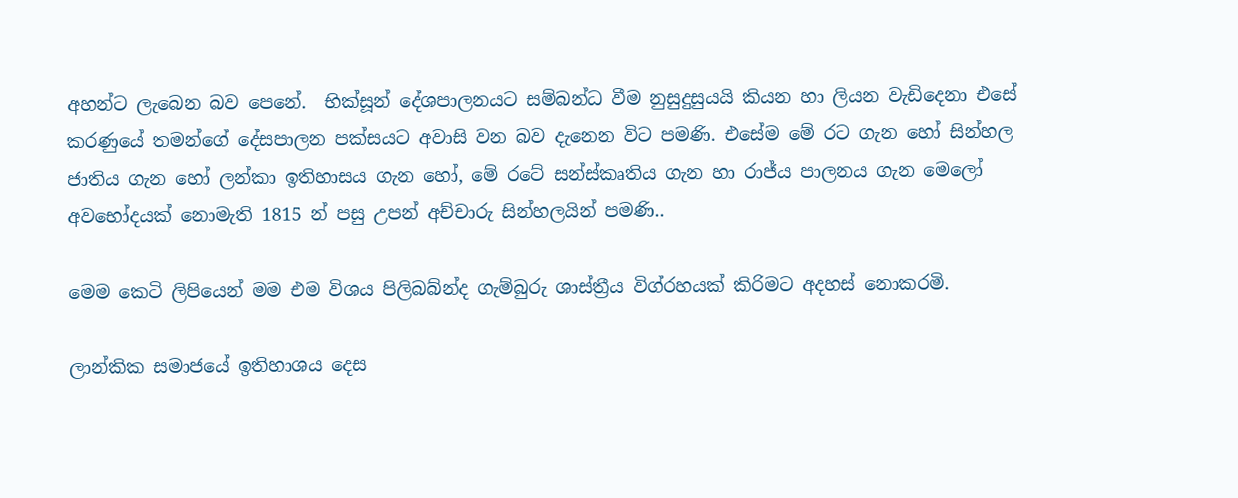අහන්ට ලැබෙන බව පෙනේ.  භික්සූන් දේශපාලනයට සම්බන්ධ වීම නුසුදුසුයයි කියන හා ලියන වැඩිදෙනා එසේ කරණුයේ තමන්ගේ දේසපාලන පක්සයට අවාසි වන බව දැනෙන විට පමණි. එසේම මේ රට ගැන හෝ සින්හල ජාතිය ගැන හෝ ලන්කා ඉතිහාසය ගැන හෝ, මේ රටේ සන්ස්කෘතිය ගැන හා රාජ්ය පාලනය ගැන මෙලෝ  අවභෝදයක් නොමැති 1815 න් පසු උපන් අච්චාරු සින්හලයින් පමණි..

මෙම කෙටි ලිපියෙන් මම එම විශය පිලිබබ්න්ද ගැම්බුරු ශාස්ත්‍රීය විග්රහයක් කිරිමට අදහස් නොකරමි.

ලාන්කික සමාජයේ ඉතිහාශය දෙස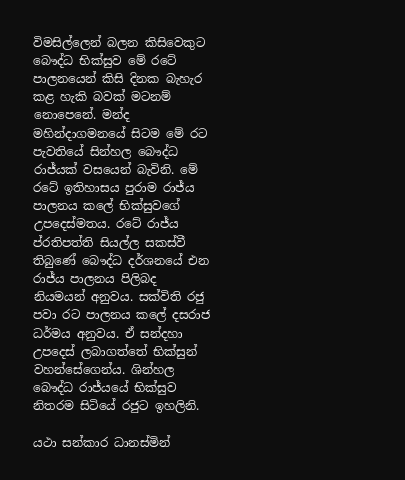විමසිල්ලෙන් බලන කිසිවෙකුට බෞද්ධ භික්සුව මේ රටේ පාලනයෙන් කිසි දිනක බැහැර කළ හැකි බවක් මටනම් නොපෙනේ. මන්ද මහින්දාගමනයේ සිටම මේ රට පැවතියේ සින්හල බෞද්ධ රාජ්යක් වසයෙන් බැවිනි. මේ රටේ ඉතිහාසය පුරාම රාජ්ය පාලනය කලේ භික්සුවගේ උපදෙස්මතය. රටේ රාජ්ය ප්රතිපත්ති සියල්ල සකස්වී තිබුණේ බෞද්ධ දර්ශනයේ එන රාජ්ය පාලනය පිලිබද නියමයන් අනුවය. සක්විති රජු පවා රට පාලනය කලේ දසරාජ ධර්මය අනුවය. ඒ සන්දහා උපදෙස් ලබාගත්තේ භික්සුන් වහන්සේගෙන්ය. ශින්හල බෞද්ධ රාජ්යයේ භික්සුව නිතරම සිටියේ රජුට ඉහලිනි.

යථා සන්කාර ධානස්මින්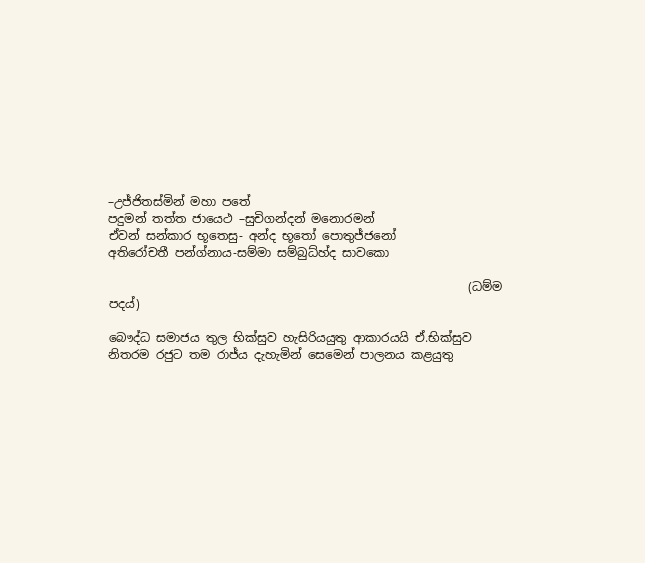–උජ්ජිතස්මින් මහා පතේ
පදුමන් තත්ත ජායෙථ –සුචිගන්දන් මනොරමන්
ඒවන් සන්කාර භූතෙසු- අන්ද භූතෝ පොතුජ්ජනෝ
අතිරෝචතී පන්ග්නාය-සම්මා සම්බුධ්හ්ද සාවකො

                                                            (ධම්ම පදය්)

බෞද්ධ සමාජය තුල භික්සුව හැසිරියයුතු ආකාරයයි ඒ.භික්සුව නිතරම රජුට තම රාජ්ය දැහැමින් සෙමෙන් පාලනය කළයුතු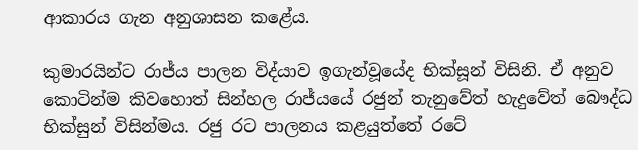ආකාරය ගැන අනුශාසන කළේය.

කුමාරයින්ට රාජ්ය පාලන විද්යාව ඉගැන්වූයේද භික්සූන් විසිනි. ඒ අනුව කොටින්ම කිවහොත් සින්හල රාජ්යයේ රජුන් තැනුවේත් හැදුවේත් බෞද්ධ භික්සුන් විසින්මය. රජු රට පාලනය කළයුත්තේ රටේ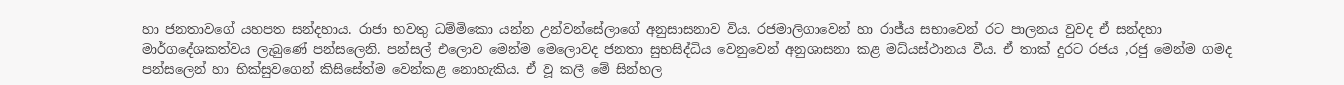හා ජනතාවගේ යහපත සන්දහාය. රාජා භවතු ධම්මිකො යන්න උන්වන්සේලාගේ අනුසාසනාව විය. රජමාලිගාවෙන් හා රාජ්ය සභාවෙන් රට පාලනය වුවද ඒ සන්දහා මාර්ගදේශකත්වය ලැබුණේ පන්සලෙනි. පන්සල් එලොව මෙන්ම මෙලොවද ජනතා සුභසිද්ධිය වෙනුවෙන් අනුශාසනා කළ මධ්යස්ථානය වීය. ඒ තාක් දුරට රජය ,රජු මෙන්ම ගමද පන්සලෙන් හා භික්සුවගෙන් කිසිසේත්ම වෙන්කළ නොහැකිය. ඒ වූ කලී මේ සින්හල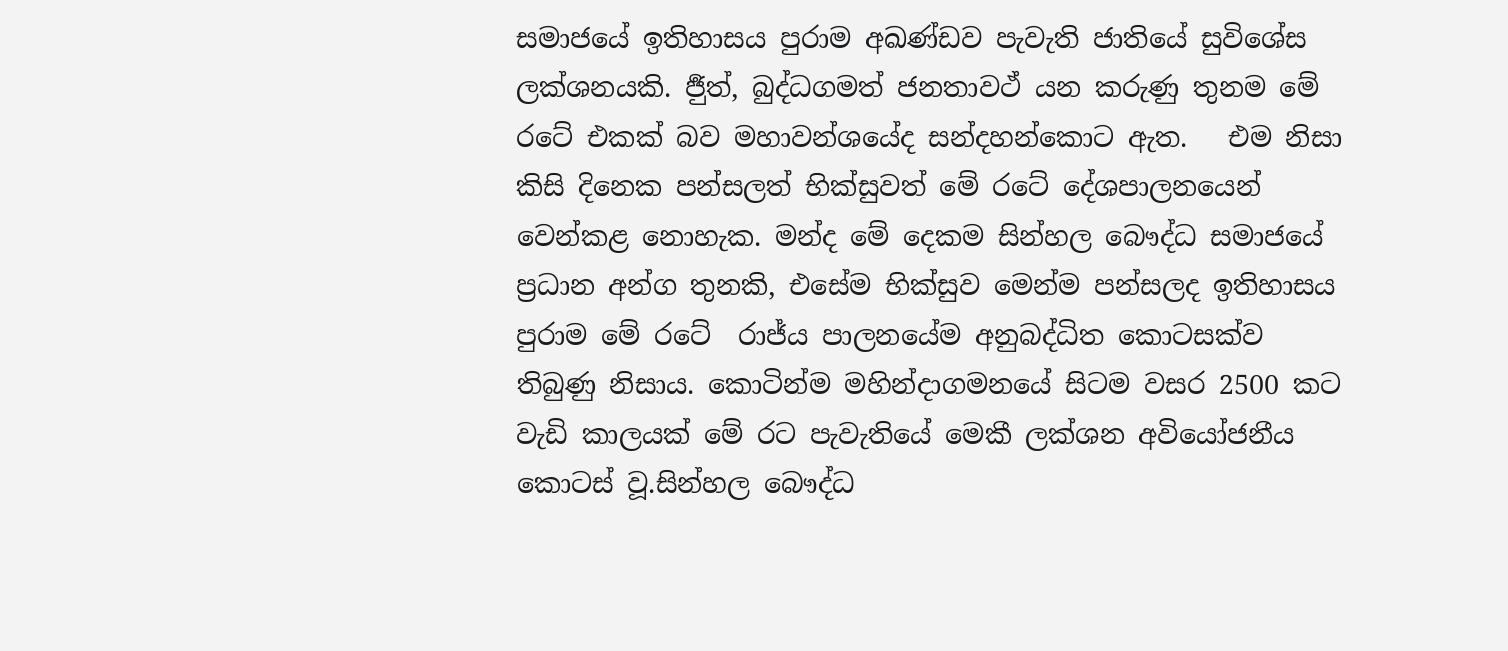සමාජයේ ඉතිහාසය පුරාම අඛණ්ඩව පැවැති ජාතියේ සුවිශේස ලක්ශනයකි. ර්‍ජුත්, බුද්ධගමත් ජනතාවථ් යන කරුණු තුනම මේ රටේ එකක් බව මහාවන්ශයේද සන්දහන්කොට ඇත.   එම නිසා කිසි දිනෙක පන්සලත් භික්සුවත් මේ රටේ දේශපාලනයෙන් වෙන්කළ නොහැක. මන්ද මේ දෙකම සින්හල බෞද්ධ සමාජයේ ප්‍රධාන අන්ග තුනකි, එසේම භික්සුව මෙන්ම පන්සලද ඉතිහාසය පුරාම මේ රටේ  රාජ්ය පාලනයේම අනුබද්ධිත කොටසක්ව තිබුණු නිසාය. කොටින්ම මහින්දාගමනයේ සිටම වසර 2500 කට වැඩි කාලයක් මේ රට පැවැතියේ මෙකී ලක්ශන අවියෝජනීය කොටස් වූ.සින්හල බෞද්ධ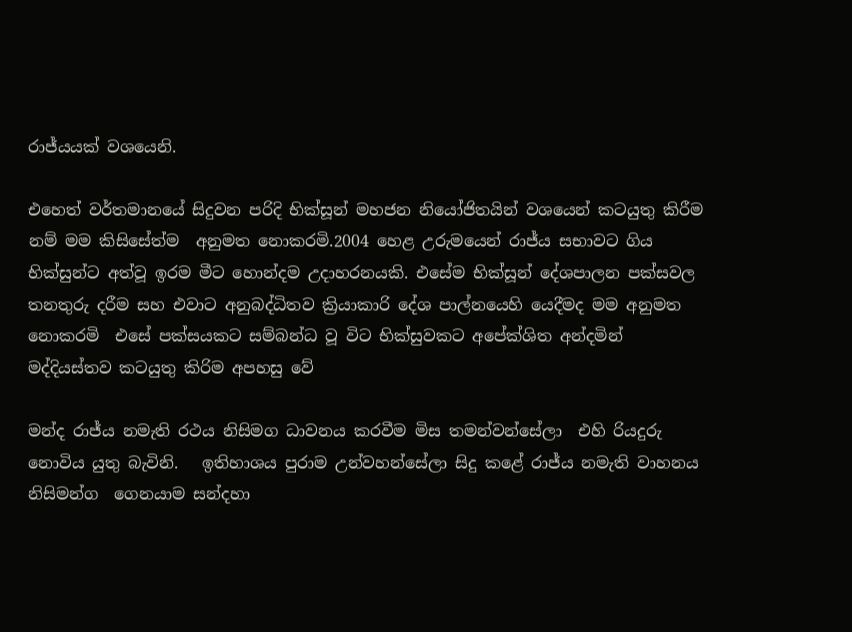රාජ්යයක් වශයෙනි.

එහෙත් වර්තමානයේ සිදුවන පරිදි භික්සූන් මහජන නියෝජිතයින් වශයෙන් කටයුතු කිරීම නම් මම කිසිසේත්ම  අනුමත නොකරමි.2004 හෙළ උරුමයෙන් රාජ්ය සභාවට ගිය භික්සුන්ට අත්වූ ඉරම මීට හොන්දම උදාහරනයකි. එසේම භික්සූන් දේශපාලන පක්සවල තනතුරු දරීම සහ එවාට අනුබද්ධිතව ක්‍රියාකාරි දේශ පාල්නයෙහි යෙදීමද මම අනුමත නොකරමි  එසේ පක්සයකට සම්බන්ධ වූ විට භික්සුවකට අපේක්ශිත අන්දමින් මද්දියස්තව කටයුතු කිරිම අපහසු වේ

මන්ද රාජ්ය නමැති රථය නිසිමග ධාවනය කරවීම මිස තමන්වන්සේලා  එහි රියදුරු නොවිය යුතු බැවිනි.   ඉතිහාශය පුරාම උන්වහන්සේලා සිදු කළේ රාජ්ය නමැති වාහනය නිසිමන්ග  ගෙනයාම සන්දහා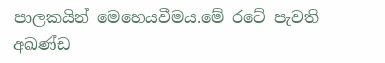පාලකයින් මෙහෙයවීමය.මේ රටේ පැවති අඛණ්ඩ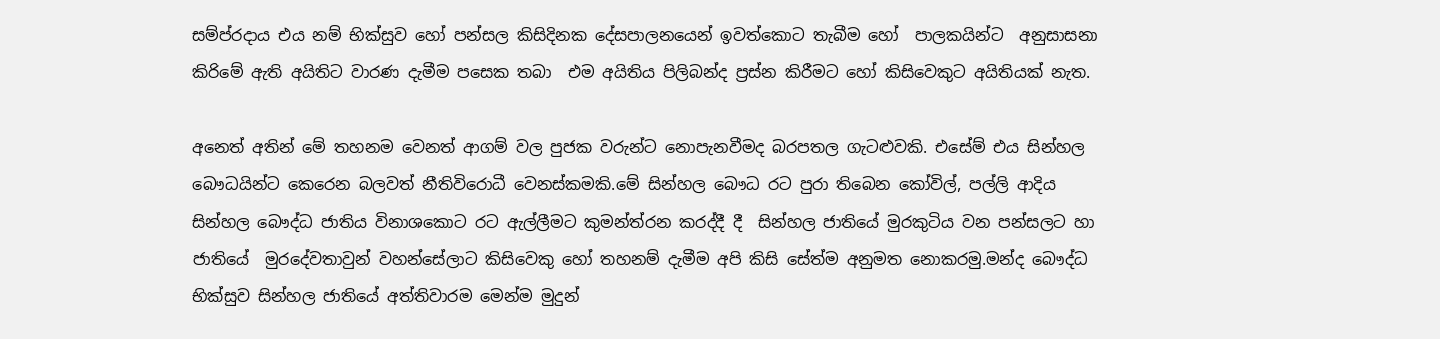සම්ප්රදාය එය නම් භික්සුව හෝ පන්සල කිසිදිනක දේසපාලනයෙන් ඉවත්කොට තැබීම හෝ  පාලකයින්ට  අනුසාසනා කිරිමේ ඇති අයිතිට වාරණ දැමීම පසෙක තබා  එම අයිතිය පිලිබන්ද ප්‍රස්න කිරීමට හෝ කිසිවෙකුට අයිතියක් නැත.

අනෙත් අතින් මේ තහනම වෙනත් ආගම් වල පුජක වරුන්ට නොපැනවීමද බරපතල ගැටළුවකි. එසේම් එය සින්හල බෞධයින්ට කෙරෙන බලවත් නීතිවිරොධී වෙනස්කමකි.මේ සින්හල බෞධ රට පුරා තිබෙන කෝවිල්, පල්ලි ආදිය සින්හල බෞද්ධ ජාතිය විනාශකොට රට ඇල්ලීමට කුමන්ත්රන කරද්දී දී  සින්හල ජාතියේ මුරකුටිය වන පන්සලට හා ජාතියේ  මුරදේවතාවුන් වහන්සේලාට කිසිවෙකු හෝ තහනම් දැමීම අපි කිසි සේත්ම අනුමත නොකරමු.මන්ද බෞද්ධ භික්සුව සින්හල ජාතියේ අත්තිවාරම මෙන්ම මුදුන්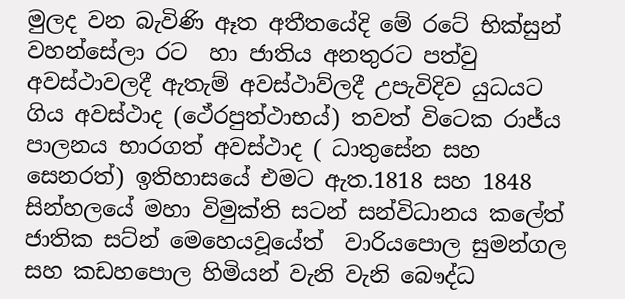මුලද වන බැවිණි ඈත අතීතයේදි මේ රටේ භික්සුන් වහන්සේලා රට  හා ජාතිය අනතුරට පත්වු අවස්ථාවලදී ඇතැම් අවස්ථාව්ලදී උපැවිදිව යුධයට ගිය අවස්ථාද (ථේරපුත්ථාභය්) තවත් විටෙක රාජ්ය පාලනය භාරගත් අවස්ථාද ( ධාතුසේන සහ සෙනරත්) ඉතිහාසයේ එමට ඇත.1818 සහ 1848 සින්හලයේ මහා විමුක්ති සටන් සන්විධානය කලේත් ජාතික සට්න් මෙහෙයවූයේත්  වාරියපොල සුමන්ගල සහ කඩහපොල හිමියන් වැනි වැනි බෞද්ධ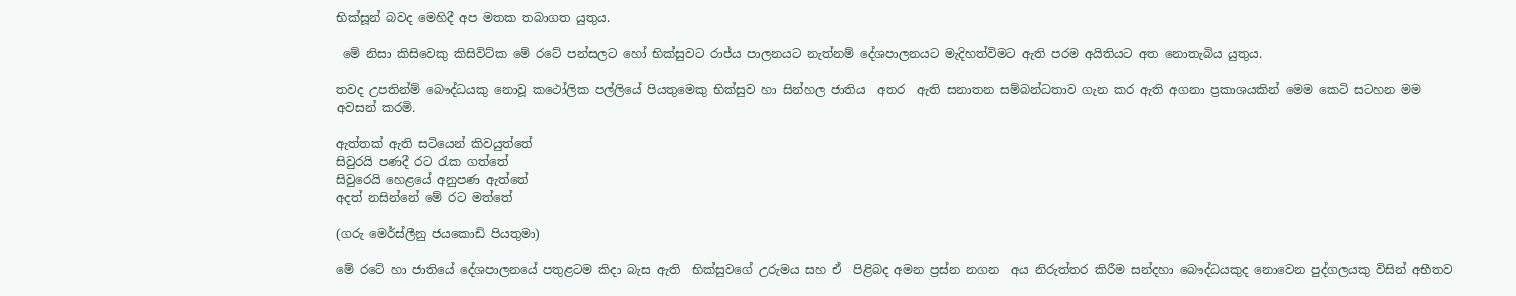භික්සූන් බවද මෙහිදී අප මතක තබාගත යුතුය.

 මේ නිසා කිසිවෙකු කිසිවිට්ක මේ රටේ පන්සලට හෝ භික්සුවට රාජ්ය පාලනයට නැත්නම් දේශපාලනයට මැදිහත්විමට ඇති පරම අයිතියට අත නොතැබිය යුතුය.

තවද උපතින්ම් බෞද්ධයකු නොවූ කථෝලික පල්ලියේ පියතුමෙකු භික්සුව හා සින්හල ජාතිය  අතර  ඇති සනාතන සම්බන්ධතාව ගැන කර ඇති අගනා ප්‍රකාශයකින් මෙම කෙටි සටහන මම අවසන් කරමි.

ඇත්තක් ඇති සටියෙන් කිවයුත්තේ
සිවුරයි පණදී රට රැක ගත්තේ
සිවුරෙයි හෙළයේ අනුපණ ඇත්තේ
අදත් නසින්නේ මේ රට මත්තේ

(ගරු මෙර්ස්ලීනු ජයකොඩි පියතුමා)

මේ රටේ හා ජාතියේ දේශපාලනයේ පතුළටම කිදා බැස ඇති  භික්සුවගේ උරුමය සහ ඒ  පිළිබද අමන ප්‍රස්න නගන  අය නිරුත්තර කිරීම සන්දහා බෞද්ධයකුද නොවෙන පුද්ගලයකු විසින් අභීතව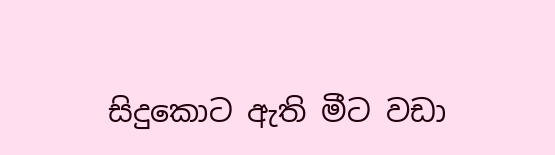සිදුකොට ඇති මීට වඩා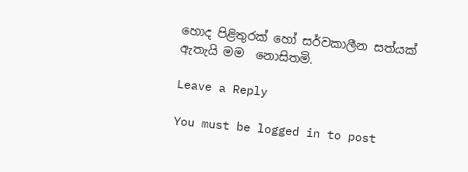හොද පිළිතුරක් හෝ සර්වකාලීන සත්යක් ඇතැයි මම  නොසිතමි.

Leave a Reply

You must be logged in to post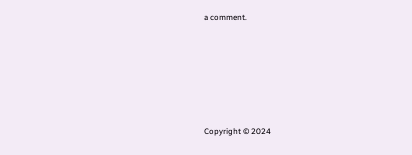a comment.






Copyright © 2024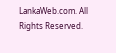LankaWeb.com. All Rights Reserved.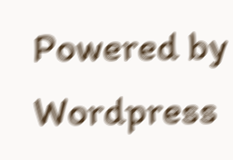Powered by Wordpress